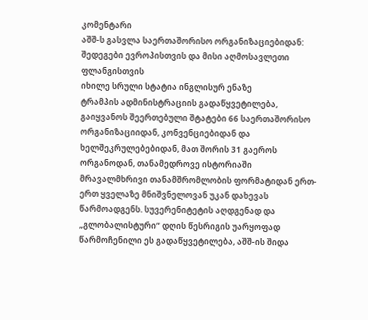კომენტარი
აშშ-ს გასვლა საერთაშორისო ორგანიზაციებიდან: შედეგები ევროპისთვის და მისი აღმოსავლეთი ფლანგისთვის
იხილე სრული სტატია ინგლისურ ენაზე
ტრამპის ადმინისტრაციის გადაწყვეტილება, გაიყვანოს შეერთებული შტატები 66 საერთაშორისო ორგანიზაციიდან, კონვენციებიდან და ხელშეკრულებებიდან, მათ შორის 31 გაეროს ორგანოდან, თანამედროვე ისტორიაში მრავალმხრივი თანამშრომლობის ფორმატიდან ერთ-ერთ ყველაზე მნიშვნელოვან უკან დახევას წარმოადგენს. სუვერენიტეტის აღდგენად და „გლობალისტური“ დღის წესრიგის უარყოფად წარმოჩენილი ეს გადაწყვეტილება, აშშ-ის შიდა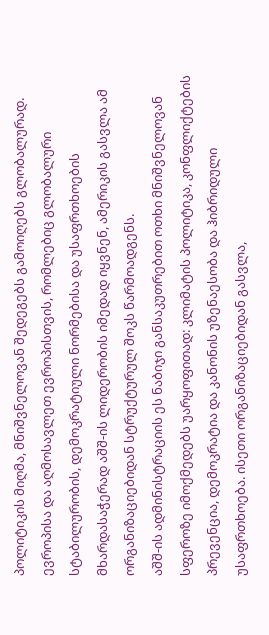პოლიტიკის მიღმა, მნიშვნელოვან შედეგებს გამოიღებს გლობალურად. ევროპისა და აღმოსავლეთ ევროპისთვის, რომლებიც გლობალური სტაბილურობის, დემოკრატიული ნორმებისა და უსაფრთხოების მხარდასაჭერად აშშ-ის ლიდერობის იმედად იყვნენ, ამერიკის გასვლა ამ ორგანიზაციებიდან სტრუქტურულ შოკს წარმოადგენს.
აშშ-ის ადმინისტრაციის ეს ნაბიჯი განსაკუთრებით ოთხი მნიშვნელოვან სფეროზე იმოქმედებს უარყოფითად: კლიმატის პოლიტიკა, კონფლიქტების პრევენცია, დემოკრატია და კანონის უზენაესობა და ჰიბრიდული უსაფრთხოება. ისეთი ორგანიზაციებიდან გასვლა,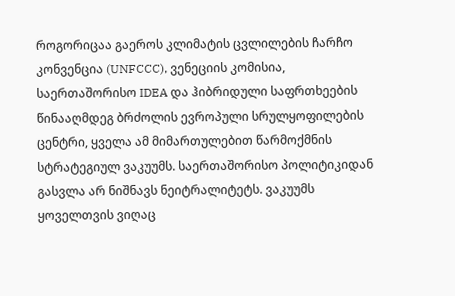როგორიცაა გაეროს კლიმატის ცვლილების ჩარჩო კონვენცია (UNFCCC), ვენეციის კომისია, საერთაშორისო IDEA და ჰიბრიდული საფრთხეების წინააღმდეგ ბრძოლის ევროპული სრულყოფილების ცენტრი, ყველა ამ მიმართულებით წარმოქმნის სტრატეგიულ ვაკუუმს. საერთაშორისო პოლიტიკიდან გასვლა არ ნიშნავს ნეიტრალიტეტს. ვაკუუმს ყოველთვის ვიღაც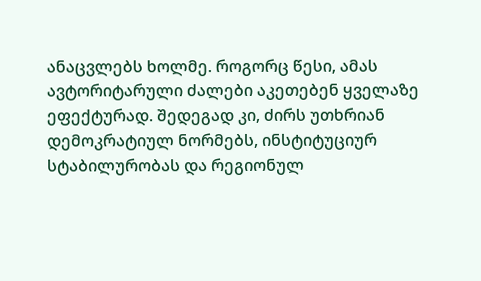ანაცვლებს ხოლმე. როგორც წესი, ამას ავტორიტარული ძალები აკეთებენ ყველაზე ეფექტურად. შედეგად კი, ძირს უთხრიან დემოკრატიულ ნორმებს, ინსტიტუციურ სტაბილურობას და რეგიონულ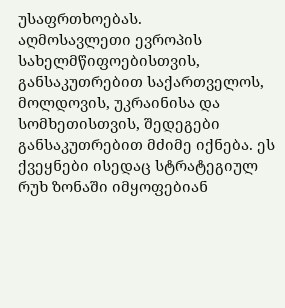უსაფრთხოებას.
აღმოსავლეთი ევროპის სახელმწიფოებისთვის, განსაკუთრებით საქართველოს, მოლდოვის, უკრაინისა და სომხეთისთვის, შედეგები განსაკუთრებით მძიმე იქნება. ეს ქვეყნები ისედაც სტრატეგიულ რუხ ზონაში იმყოფებიან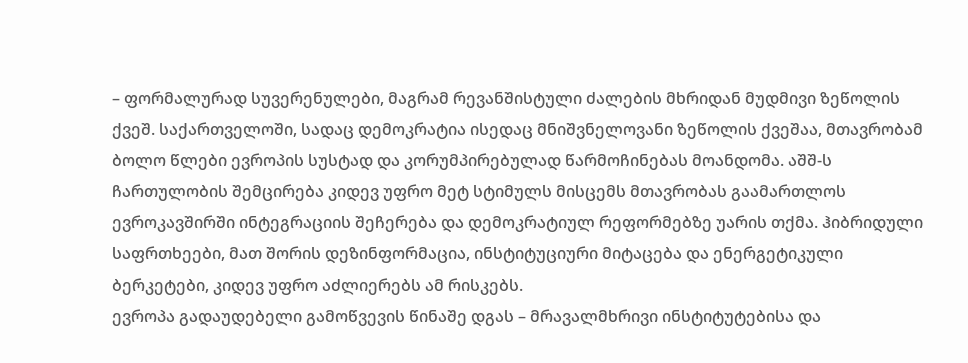– ფორმალურად სუვერენულები, მაგრამ რევანშისტული ძალების მხრიდან მუდმივი ზეწოლის ქვეშ. საქართველოში, სადაც დემოკრატია ისედაც მნიშვნელოვანი ზეწოლის ქვეშაა, მთავრობამ ბოლო წლები ევროპის სუსტად და კორუმპირებულად წარმოჩინებას მოანდომა. აშშ-ს ჩართულობის შემცირება კიდევ უფრო მეტ სტიმულს მისცემს მთავრობას გაამართლოს ევროკავშირში ინტეგრაციის შეჩერება და დემოკრატიულ რეფორმებზე უარის თქმა. ჰიბრიდული საფრთხეები, მათ შორის დეზინფორმაცია, ინსტიტუციური მიტაცება და ენერგეტიკული ბერკეტები, კიდევ უფრო აძლიერებს ამ რისკებს.
ევროპა გადაუდებელი გამოწვევის წინაშე დგას – მრავალმხრივი ინსტიტუტებისა და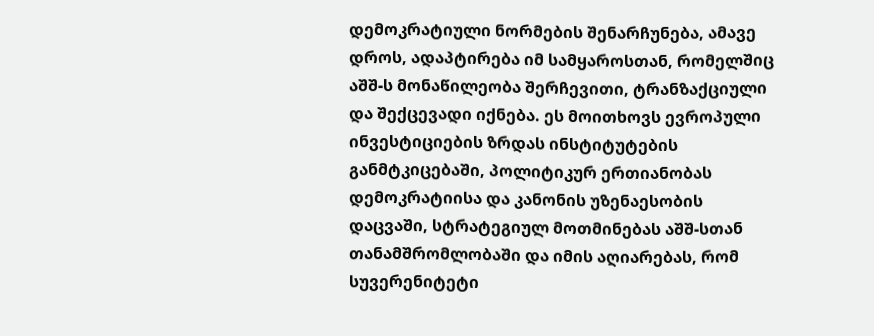დემოკრატიული ნორმების შენარჩუნება, ამავე დროს, ადაპტირება იმ სამყაროსთან, რომელშიც აშშ-ს მონაწილეობა შერჩევითი, ტრანზაქციული და შექცევადი იქნება. ეს მოითხოვს ევროპული ინვესტიციების ზრდას ინსტიტუტების განმტკიცებაში, პოლიტიკურ ერთიანობას დემოკრატიისა და კანონის უზენაესობის დაცვაში, სტრატეგიულ მოთმინებას აშშ-სთან თანამშრომლობაში და იმის აღიარებას, რომ სუვერენიტეტი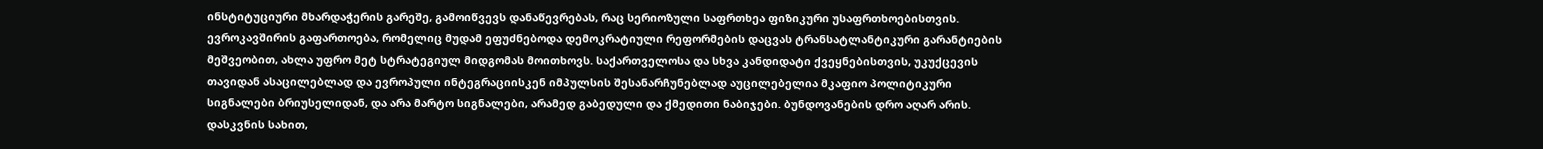ინსტიტუციური მხარდაჭერის გარეშე, გამოიწვევს დანაწევრებას, რაც სერიოზული საფრთხეა ფიზიკური უსაფრთხოებისთვის.
ევროკავშირის გაფართოება, რომელიც მუდამ ეფუძნებოდა დემოკრატიული რეფორმების დაცვას ტრანსატლანტიკური გარანტიების მეშვეობით, ახლა უფრო მეტ სტრატეგიულ მიდგომას მოითხოვს. საქართველოსა და სხვა კანდიდატი ქვეყნებისთვის, უკუქცევის თავიდან ასაცილებლად და ევროპული ინტეგრაციისკენ იმპულსის შესანარჩუნებლად აუცილებელია მკაფიო პოლიტიკური სიგნალები ბრიუსელიდან, და არა მარტო სიგნალები, არამედ გაბედული და ქმედითი ნაბიჯები. ბუნდოვანების დრო აღარ არის.
დასკვნის სახით,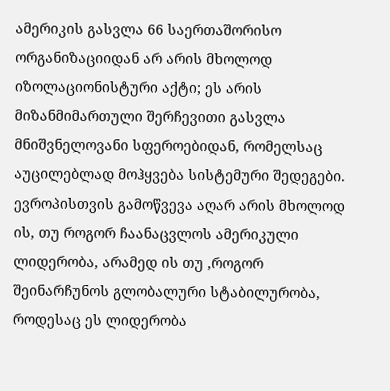ამერიკის გასვლა 66 საერთაშორისო ორგანიზაციიდან არ არის მხოლოდ იზოლაციონისტური აქტი; ეს არის მიზანმიმართული შერჩევითი გასვლა მნიშვნელოვანი სფეროებიდან, რომელსაც აუცილებლად მოჰყვება სისტემური შედეგები. ევროპისთვის გამოწვევა აღარ არის მხოლოდ ის, თუ როგორ ჩაანაცვლოს ამერიკული ლიდერობა, არამედ ის თუ ,როგორ შეინარჩუნოს გლობალური სტაბილურობა, როდესაც ეს ლიდერობა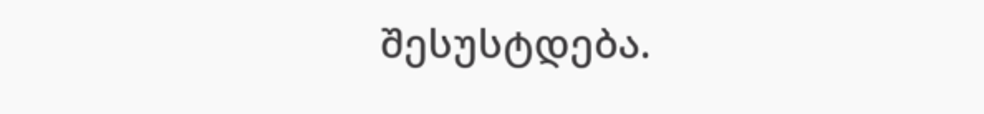შესუსტდება.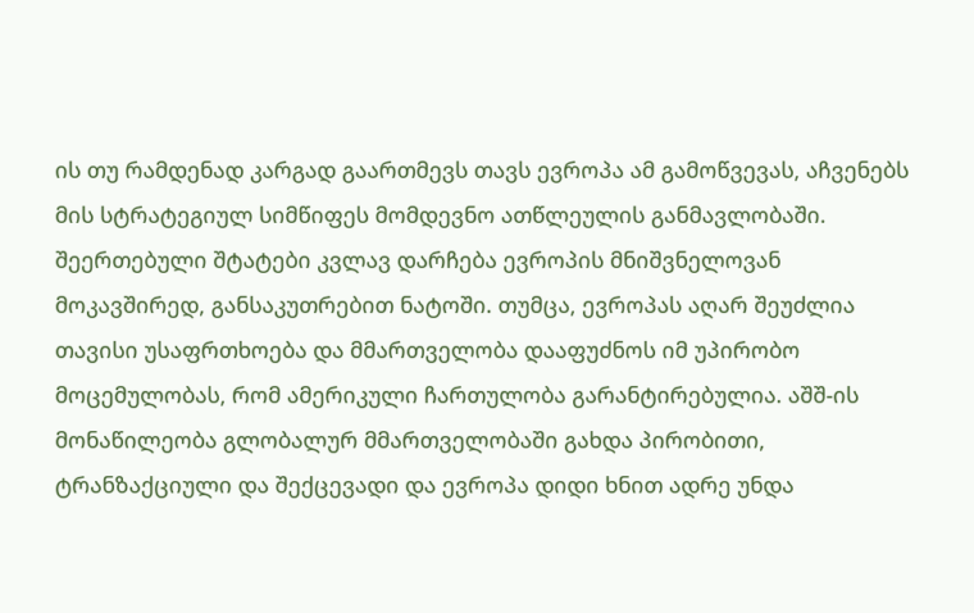ის თუ რამდენად კარგად გაართმევს თავს ევროპა ამ გამოწვევას, აჩვენებს მის სტრატეგიულ სიმწიფეს მომდევნო ათწლეულის განმავლობაში.
შეერთებული შტატები კვლავ დარჩება ევროპის მნიშვნელოვან მოკავშირედ, განსაკუთრებით ნატოში. თუმცა, ევროპას აღარ შეუძლია თავისი უსაფრთხოება და მმართველობა დააფუძნოს იმ უპირობო მოცემულობას, რომ ამერიკული ჩართულობა გარანტირებულია. აშშ-ის მონაწილეობა გლობალურ მმართველობაში გახდა პირობითი, ტრანზაქციული და შექცევადი და ევროპა დიდი ხნით ადრე უნდა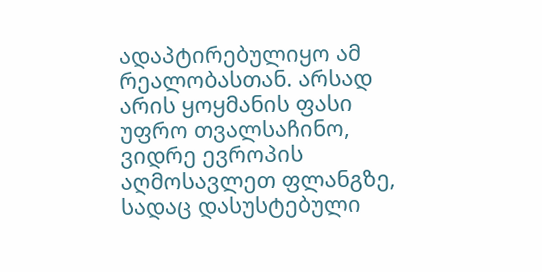ადაპტირებულიყო ამ რეალობასთან. არსად არის ყოყმანის ფასი უფრო თვალსაჩინო, ვიდრე ევროპის აღმოსავლეთ ფლანგზე, სადაც დასუსტებული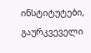ინსტიტუტები, გაურკვეველი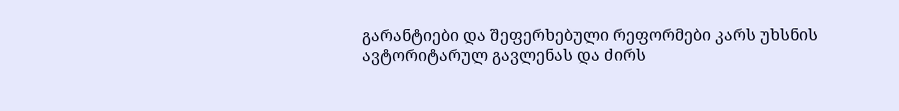გარანტიები და შეფერხებული რეფორმები კარს უხსნის ავტორიტარულ გავლენას და ძირს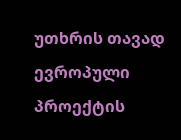უთხრის თავად ევროპული პროექტის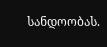სანდოობას.